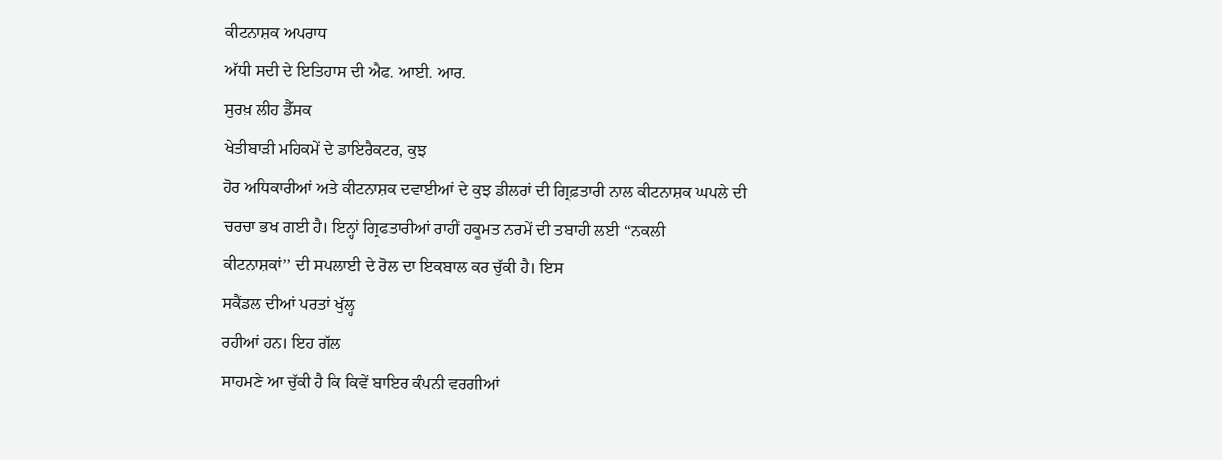ਕੀਟਨਾਸ਼ਕ ਅਪਰਾਧ
ਅੱਧੀ ਸਦੀ ਦੇ ਇਤਿਹਾਸ ਦੀ ਐਫ. ਆਈ. ਆਰ.
ਸੁਰਖ਼ ਲੀਹ ਡੈੱਸਕ
ਖੇਤੀਬਾੜੀ ਮਹਿਕਮੇਂ ਦੇ ਡਾਇਰੈਕਟਰ, ਕੁਝ
ਹੋਰ ਅਧਿਕਾਰੀਆਂ ਅਤੇ ਕੀਟਨਾਸ਼ਕ ਦਵਾਈਆਂ ਦੇ ਕੁਝ ਡੀਲਰਾਂ ਦੀ ਗ੍ਰਿਫ਼ਤਾਰੀ ਨਾਲ ਕੀਟਨਾਸ਼ਕ ਘਪਲੇ ਦੀ
ਚਰਚਾ ਭਖ ਗਈ ਹੈ। ਇਨ੍ਹਾਂ ਗ੍ਰਿਫਤਾਰੀਆਂ ਰਾਹੀਂ ਹਕੂਮਤ ਨਰਮੇਂ ਦੀ ਤਬਾਹੀ ਲਈ ‘‘ਨਕਲੀ
ਕੀਟਨਾਸ਼ਕਾਂ’’ ਦੀ ਸਪਲਾਈ ਦੇ ਰੋਲ ਦਾ ਇਕਬਾਲ ਕਰ ਚੁੱਕੀ ਹੈ। ਇਸ
ਸਕੈਂਡਲ ਦੀਆਂ ਪਰਤਾਂ ਖੁੱਲ੍ਹ
ਰਹੀਆਂ ਹਨ। ਇਹ ਗੱਲ
ਸਾਹਮਣੇ ਆ ਚੁੱਕੀ ਹੈ ਕਿ ਕਿਵੇਂ ਬਾਇਰ ਕੰਪਨੀ ਵਰਗੀਆਂ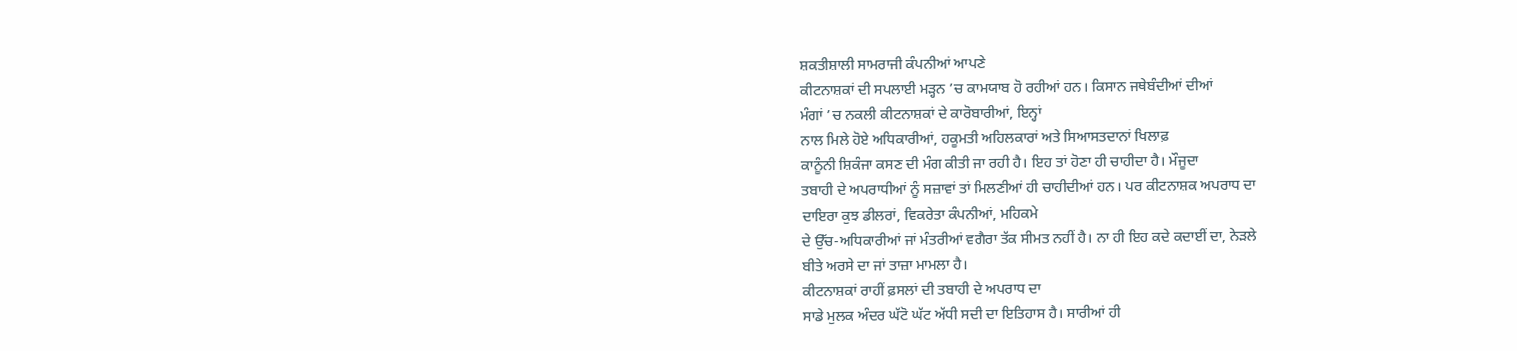ਸ਼ਕਤੀਸ਼ਾਲੀ ਸਾਮਰਾਜੀ ਕੰਪਨੀਆਂ ਆਪਣੇ
ਕੀਟਨਾਸ਼ਕਾਂ ਦੀ ਸਪਲਾਈ ਮੜ੍ਹਨ ’ਚ ਕਾਮਯਾਬ ਹੋ ਰਹੀਆਂ ਹਨ। ਕਿਸਾਨ ਜਥੇਬੰਦੀਆਂ ਦੀਆਂ
ਮੰਗਾਂ ’ਚ ਨਕਲੀ ਕੀਟਨਾਸ਼ਕਾਂ ਦੇ ਕਾਰੋਬਾਰੀਆਂ, ਇਨ੍ਹਾਂ
ਨਾਲ ਮਿਲੇ ਹੋਏ ਅਧਿਕਾਰੀਆਂ, ਹਕੂਮਤੀ ਅਹਿਲਕਾਰਾਂ ਅਤੇ ਸਿਆਸਤਦਾਨਾਂ ਖਿਲਾਫ਼
ਕਾਨੂੰਨੀ ਸ਼ਿਕੰਜਾ ਕਸਣ ਦੀ ਮੰਗ ਕੀਤੀ ਜਾ ਰਹੀ ਹੈ। ਇਹ ਤਾਂ ਹੋਣਾ ਹੀ ਚਾਹੀਦਾ ਹੈ। ਮੌਜੂਦਾ
ਤਬਾਹੀ ਦੇ ਅਪਰਾਧੀਆਂ ਨੂੰ ਸਜ਼ਾਵਾਂ ਤਾਂ ਮਿਲਣੀਆਂ ਹੀ ਚਾਹੀਦੀਆਂ ਹਨ। ਪਰ ਕੀਟਨਾਸ਼ਕ ਅਪਰਾਧ ਦਾ
ਦਾਇਰਾ ਕੁਝ ਡੀਲਰਾਂ, ਵਿਕਰੇਤਾ ਕੰਪਨੀਆਂ, ਮਹਿਕਮੇ
ਦੇ ਉੱਚ-ਅਧਿਕਾਰੀਆਂ ਜਾਂ ਮੰਤਰੀਆਂ ਵਗੈਰਾ ਤੱਕ ਸੀਮਤ ਨਹੀਂ ਹੈ। ਨਾ ਹੀ ਇਹ ਕਦੇ ਕਦਾਈਂ ਦਾ, ਨੇੜਲੇ
ਬੀਤੇ ਅਰਸੇ ਦਾ ਜਾਂ ਤਾਜ਼ਾ ਮਾਮਲਾ ਹੈ।
ਕੀਟਨਾਸ਼ਕਾਂ ਰਾਹੀਂ ਫ਼ਸਲਾਂ ਦੀ ਤਬਾਹੀ ਦੇ ਅਪਰਾਧ ਦਾ
ਸਾਡੇ ਮੁਲਕ ਅੰਦਰ ਘੱਟੋ ਘੱਟ ਅੱਧੀ ਸਦੀ ਦਾ ਇਤਿਹਾਸ ਹੈ। ਸਾਰੀਆਂ ਹੀ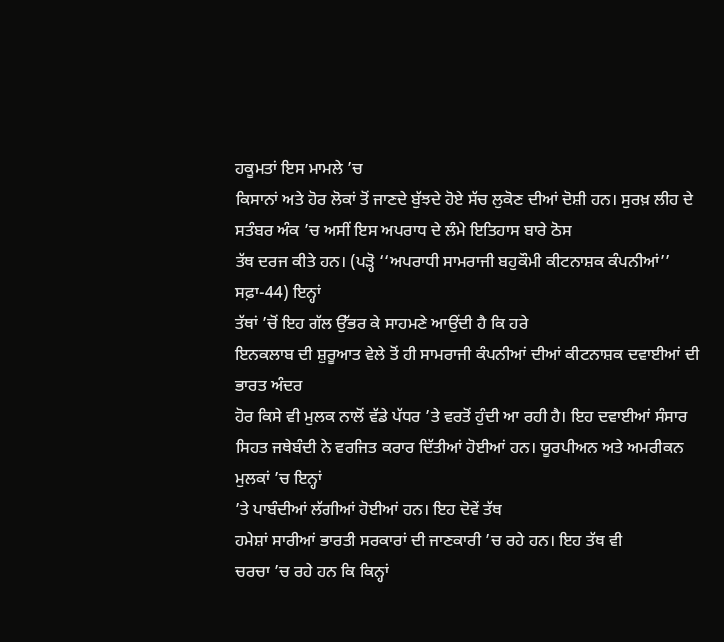ਹਕੂਮਤਾਂ ਇਸ ਮਾਮਲੇ ’ਚ
ਕਿਸਾਨਾਂ ਅਤੇ ਹੋਰ ਲੋਕਾਂ ਤੋਂ ਜਾਣਦੇ ਬੁੱਝਦੇ ਹੋਏ ਸੱਚ ਲੁਕੋਣ ਦੀਆਂ ਦੋਸ਼ੀ ਹਨ। ਸੁਰਖ਼ ਲੀਹ ਦੇ
ਸਤੰਬਰ ਅੰਕ ’ਚ ਅਸੀਂ ਇਸ ਅਪਰਾਧ ਦੇ ਲੰਮੇ ਇਤਿਹਾਸ ਬਾਰੇ ਠੋਸ
ਤੱਥ ਦਰਜ ਕੀਤੇ ਹਨ। (ਪੜ੍ਹੋ ‘‘ਅਪਰਾਧੀ ਸਾਮਰਾਜੀ ਬਹੁਕੌਮੀ ਕੀਟਨਾਸ਼ਕ ਕੰਪਨੀਆਂ’’ ਸਫ਼ਾ-44) ਇਨ੍ਹਾਂ
ਤੱਥਾਂ ’ਚੋਂ ਇਹ ਗੱਲ ਉੱਭਰ ਕੇ ਸਾਹਮਣੇ ਆਉਂਦੀ ਹੈ ਕਿ ਹਰੇ
ਇਨਕਲਾਬ ਦੀ ਸ਼ੁਰੂਆਤ ਵੇਲੇ ਤੋਂ ਹੀ ਸਾਮਰਾਜੀ ਕੰਪਨੀਆਂ ਦੀਆਂ ਕੀਟਨਾਸ਼ਕ ਦਵਾਈਆਂ ਦੀ ਭਾਰਤ ਅੰਦਰ
ਹੋਰ ਕਿਸੇ ਵੀ ਮੁਲਕ ਨਾਲੋਂ ਵੱਡੇ ਪੱਧਰ ’ਤੇ ਵਰਤੋਂ ਹੁੰਦੀ ਆ ਰਹੀ ਹੈ। ਇਹ ਦਵਾਈਆਂ ਸੰਸਾਰ
ਸਿਹਤ ਜਥੇਬੰਦੀ ਨੇ ਵਰਜਿਤ ਕਰਾਰ ਦਿੱਤੀਆਂ ਹੋਈਆਂ ਹਨ। ਯੂਰਪੀਅਨ ਅਤੇ ਅਮਰੀਕਨ ਮੁਲਕਾਂ ’ਚ ਇਨ੍ਹਾਂ
’ਤੇ ਪਾਬੰਦੀਆਂ ਲੱਗੀਆਂ ਹੋਈਆਂ ਹਨ। ਇਹ ਦੋਵੇਂ ਤੱਥ
ਹਮੇਸ਼ਾਂ ਸਾਰੀਆਂ ਭਾਰਤੀ ਸਰਕਾਰਾਂ ਦੀ ਜਾਣਕਾਰੀ ’ਚ ਰਹੇ ਹਨ। ਇਹ ਤੱਥ ਵੀ
ਚਰਚਾ ’ਚ ਰਹੇ ਹਨ ਕਿ ਕਿਨ੍ਹਾਂ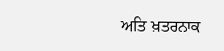ਅਤਿ ਖ਼ਤਰਨਾਕ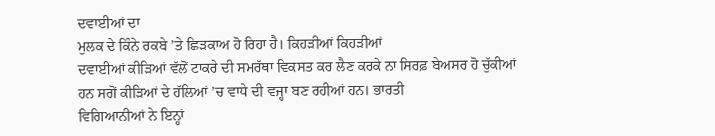ਦਵਾਈਆਂ ਦਾ
ਮੁਲਕ ਦੇ ਕਿੰਨੇ ਰਕਬੇ ’ਤੇ ਛਿੜਕਾਅ ਹੋ ਰਿਹਾ ਹੈ। ਕਿਹੜੀਆਂ ਕਿਹੜੀਆਂ
ਦਵਾਈਆਂ ਕੀੜਿਆਂ ਵੱਲੋਂ ਟਾਕਰੇ ਦੀ ਸਮਰੱਥਾ ਵਿਕਸਤ ਕਰ ਲੈਣ ਕਰਕੇ ਨਾ ਸਿਰਫ਼ ਬੇਅਸਰ ਹੋ ਚੁੱਕੀਆਂ
ਹਨ ਸਗੋਂ ਕੀੜਿਆਂ ਦੇ ਹੱਲਿਆਂ ’ਚ ਵਾਧੇ ਦੀ ਵਜ੍ਹਾ ਬਣ ਰਹੀਆਂ ਹਨ। ਭਾਰਤੀ
ਵਿਗਿਆਨੀਆਂ ਨੇ ਇਨ੍ਹਾਂ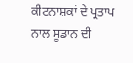ਕੀਟਨਾਸ਼ਕਾਂ ਦੇ ਪ੍ਰਤਾਪ ਨਾਲ ਸੂਡਾਨ ਦੀ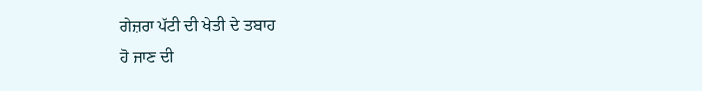ਗੇਜ਼ਰਾ ਪੱਟੀ ਦੀ ਖੇਤੀ ਦੇ ਤਬਾਹ
ਹੋ ਜਾਣ ਦੀ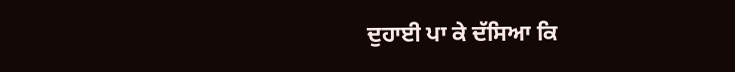ਦੁਹਾਈ ਪਾ ਕੇ ਦੱਸਿਆ ਕਿ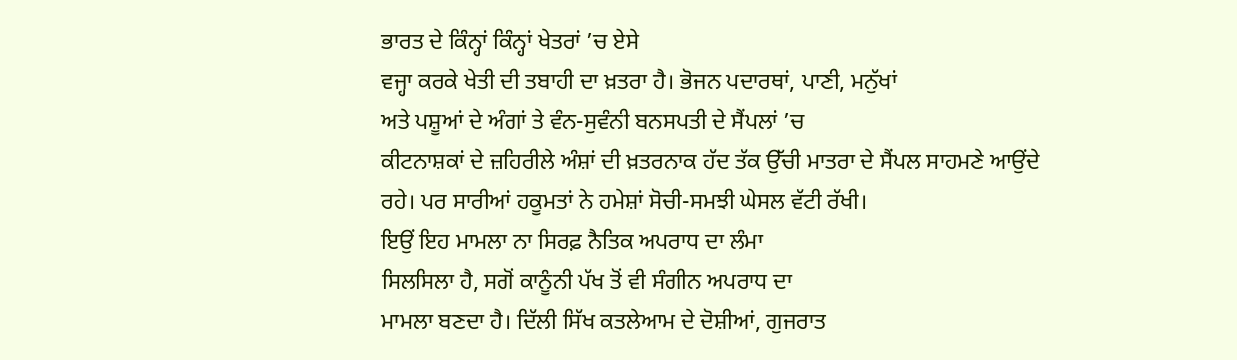ਭਾਰਤ ਦੇ ਕਿੰਨ੍ਹਾਂ ਕਿੰਨ੍ਹਾਂ ਖੇਤਰਾਂ ’ਚ ਏਸੇ
ਵਜ੍ਹਾ ਕਰਕੇ ਖੇਤੀ ਦੀ ਤਬਾਹੀ ਦਾ ਖ਼ਤਰਾ ਹੈ। ਭੋਜਨ ਪਦਾਰਥਾਂ, ਪਾਣੀ, ਮਨੁੱਖਾਂ
ਅਤੇ ਪਸ਼ੂਆਂ ਦੇ ਅੰਗਾਂ ਤੇ ਵੰਨ-ਸੁਵੰਨੀ ਬਨਸਪਤੀ ਦੇ ਸੈਂਪਲਾਂ ’ਚ
ਕੀਟਨਾਸ਼ਕਾਂ ਦੇ ਜ਼ਹਿਰੀਲੇ ਅੰਸ਼ਾਂ ਦੀ ਖ਼ਤਰਨਾਕ ਹੱਦ ਤੱਕ ਉੱਚੀ ਮਾਤਰਾ ਦੇ ਸੈਂਪਲ ਸਾਹਮਣੇ ਆਉਂਦੇ
ਰਹੇ। ਪਰ ਸਾਰੀਆਂ ਹਕੂਮਤਾਂ ਨੇ ਹਮੇਸ਼ਾਂ ਸੋਚੀ-ਸਮਝੀ ਘੇਸਲ ਵੱਟੀ ਰੱਖੀ।
ਇਉਂ ਇਹ ਮਾਮਲਾ ਨਾ ਸਿਰਫ਼ ਨੈਤਿਕ ਅਪਰਾਧ ਦਾ ਲੰਮਾ
ਸਿਲਸਿਲਾ ਹੈ, ਸਗੋਂ ਕਾਨੂੰਨੀ ਪੱਖ ਤੋਂ ਵੀ ਸੰਗੀਨ ਅਪਰਾਧ ਦਾ
ਮਾਮਲਾ ਬਣਦਾ ਹੈ। ਦਿੱਲੀ ਸਿੱਖ ਕਤਲੇਆਮ ਦੇ ਦੋਸ਼ੀਆਂ, ਗੁਜਰਾਤ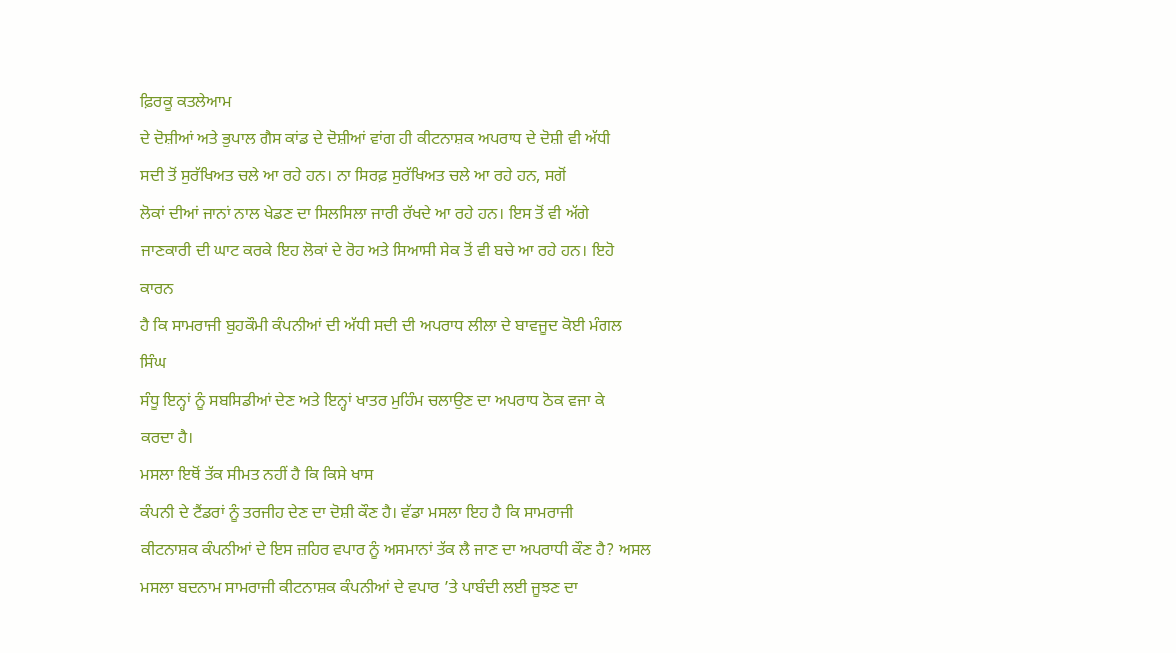ਫ਼ਿਰਕੂ ਕਤਲੇਆਮ
ਦੇ ਦੋਸ਼ੀਆਂ ਅਤੇ ਭੁਪਾਲ ਗੈਸ ਕਾਂਡ ਦੇ ਦੋਸ਼ੀਆਂ ਵਾਂਗ ਹੀ ਕੀਟਨਾਸ਼ਕ ਅਪਰਾਧ ਦੇ ਦੋਸ਼ੀ ਵੀ ਅੱਧੀ
ਸਦੀ ਤੋਂ ਸੁਰੱਖਿਅਤ ਚਲੇ ਆ ਰਹੇ ਹਨ। ਨਾ ਸਿਰਫ਼ ਸੁਰੱਖਿਅਤ ਚਲੇ ਆ ਰਹੇ ਹਨ, ਸਗੋਂ
ਲੋਕਾਂ ਦੀਆਂ ਜਾਨਾਂ ਨਾਲ ਖੇਡਣ ਦਾ ਸਿਲਸਿਲਾ ਜਾਰੀ ਰੱਖਦੇ ਆ ਰਹੇ ਹਨ। ਇਸ ਤੋਂ ਵੀ ਅੱਗੇ
ਜਾਣਕਾਰੀ ਦੀ ਘਾਟ ਕਰਕੇ ਇਹ ਲੋਕਾਂ ਦੇ ਰੋਹ ਅਤੇ ਸਿਆਸੀ ਸੇਕ ਤੋਂ ਵੀ ਬਚੇ ਆ ਰਹੇ ਹਨ। ਇਹੋ ਕਾਰਨ
ਹੈ ਕਿ ਸਾਮਰਾਜੀ ਬੁਹਕੌਮੀ ਕੰਪਨੀਆਂ ਦੀ ਅੱਧੀ ਸਦੀ ਦੀ ਅਪਰਾਧ ਲੀਲਾ ਦੇ ਬਾਵਜੂਦ ਕੋਈ ਮੰਗਲ ਸਿੰਘ
ਸੰਧੂ ਇਨ੍ਹਾਂ ਨੂੰ ਸਬਸਿਡੀਆਂ ਦੇਣ ਅਤੇ ਇਨ੍ਹਾਂ ਖਾਤਰ ਮੁਹਿੰਮ ਚਲਾਉਣ ਦਾ ਅਪਰਾਧ ਠੋਕ ਵਜਾ ਕੇ
ਕਰਦਾ ਹੈ।
ਮਸਲਾ ਇਥੋਂ ਤੱਕ ਸੀਮਤ ਨਹੀਂ ਹੈ ਕਿ ਕਿਸੇ ਖਾਸ
ਕੰਪਨੀ ਦੇ ਟੈਂਡਰਾਂ ਨੂੰ ਤਰਜੀਹ ਦੇਣ ਦਾ ਦੋਸ਼ੀ ਕੌਣ ਹੈ। ਵੱਡਾ ਮਸਲਾ ਇਹ ਹੈ ਕਿ ਸਾਮਰਾਜੀ
ਕੀਟਨਾਸ਼ਕ ਕੰਪਨੀਆਂ ਦੇ ਇਸ ਜ਼ਹਿਰ ਵਪਾਰ ਨੂੰ ਅਸਮਾਨਾਂ ਤੱਕ ਲੈ ਜਾਣ ਦਾ ਅਪਰਾਧੀ ਕੌਣ ਹੈ? ਅਸਲ
ਮਸਲਾ ਬਦਨਾਮ ਸਾਮਰਾਜੀ ਕੀਟਨਾਸ਼ਕ ਕੰਪਨੀਆਂ ਦੇ ਵਪਾਰ ’ਤੇ ਪਾਬੰਦੀ ਲਈ ਜੂਝਣ ਦਾ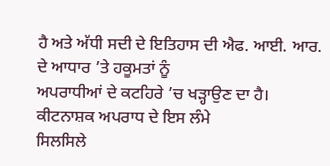ਹੈ ਅਤੇ ਅੱਧੀ ਸਦੀ ਦੇ ਇਤਿਹਾਸ ਦੀ ਐਫ. ਆਈ. ਆਰ. ਦੇ ਆਧਾਰ ’ਤੇ ਹਕੂਮਤਾਂ ਨੂੰ
ਅਪਰਾਧੀਆਂ ਦੇ ਕਟਹਿਰੇ ’ਚ ਖੜ੍ਹਾਉਣ ਦਾ ਹੈ। ਕੀਟਨਾਸ਼ਕ ਅਪਰਾਧ ਦੇ ਇਸ ਲੰਮੇ
ਸਿਲਸਿਲੇ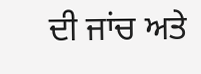ਦੀ ਜਾਂਚ ਅਤੇ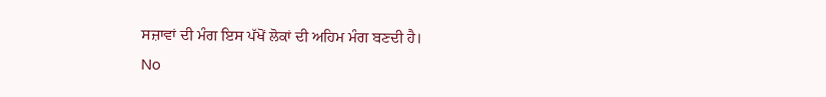ਸਜ਼ਾਵਾਂ ਦੀ ਮੰਗ ਇਸ ਪੱਖੋਂ ਲੋਕਾਂ ਦੀ ਅਹਿਮ ਮੰਗ ਬਣਦੀ ਹੈ।
No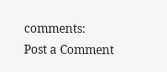comments:
Post a Comment